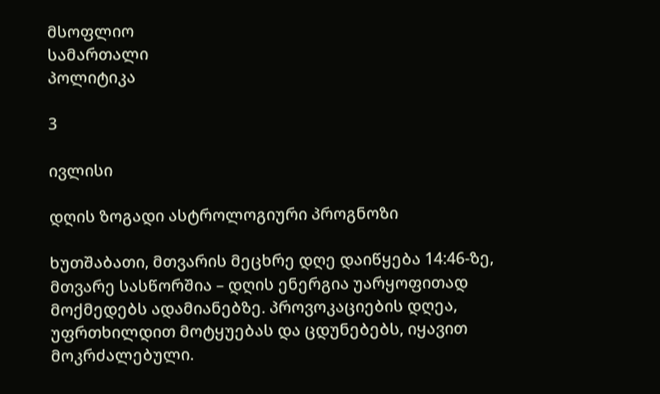მსოფლიო
სამართალი
პოლიტიკა

3

ივლისი

დღის ზოგადი ასტროლოგიური პროგნოზი

ხუთშაბათი, მთვარის მეცხრე დღე დაიწყება 14:46-ზე, მთვარე სასწორშია – დღის ენერგია უარყოფითად მოქმედებს ადამიანებზე. პროვოკაციების დღეა, უფრთხილდით მოტყუებას და ცდუნებებს, იყავით მოკრძალებული.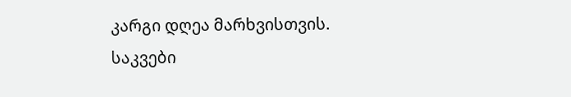კარგი დღეა მარხვისთვის. საკვები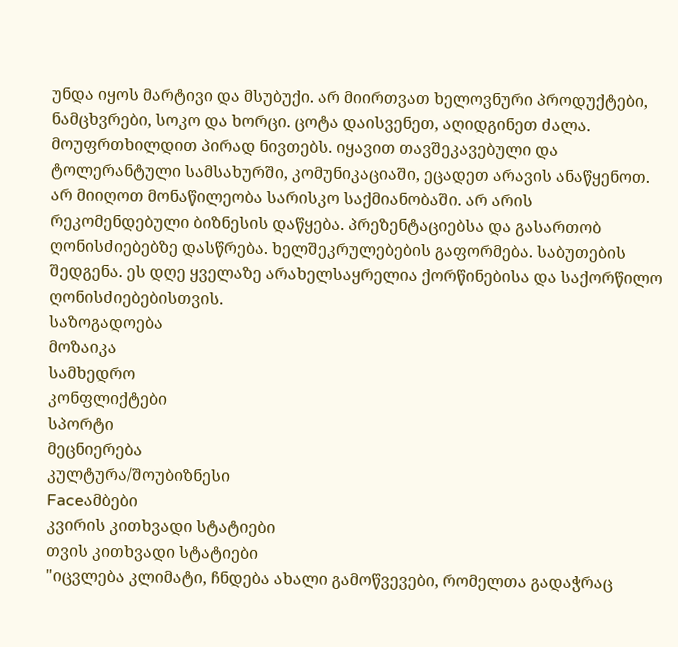უნდა იყოს მარტივი და მსუბუქი. არ მიირთვათ ხელოვნური პროდუქტები, ნამცხვრები, სოკო და ხორცი. ცოტა დაისვენეთ, აღიდგინეთ ძალა. მოუფრთხილდით პირად ნივთებს. იყავით თავშეკავებული და ტოლერანტული სამსახურში, კომუნიკაციაში, ეცადეთ არავის ანაწყენოთ. არ მიიღოთ მონაწილეობა სარისკო საქმიანობაში. არ არის რეკომენდებული ბიზნესის დაწყება. პრეზენტაციებსა და გასართობ ღონისძიებებზე დასწრება. ხელშეკრულებების გაფორმება. საბუთების შედგენა. ეს დღე ყველაზე არახელსაყრელია ქორწინებისა და საქორწილო ღონისძიებებისთვის.
საზოგადოება
მოზაიკა
სამხედრო
კონფლიქტები
სპორტი
მეცნიერება
კულტურა/შოუბიზნესი
Faceამბები
კვირის კითხვადი სტატიები
თვის კითხვადი სტატიები
"იცვლება კლიმატი, ჩნდება ახალი გამოწვევები, რომელთა გადაჭრაც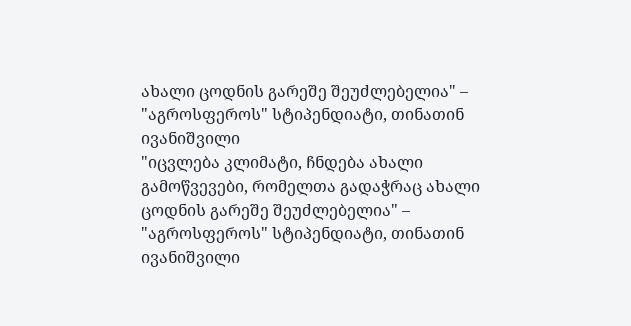ახალი ცოდნის გარეშე შეუძლებელია" – "აგროსფეროს" სტიპენდიატი, თინათინ ივანიშვილი
"იცვლება კლიმატი, ჩნდება ახალი გამოწვევები, რომელთა გადაჭრაც ახალი ცოდნის გარეშე შეუძლებელია" – "აგროსფეროს" სტიპენდიატი, თინათინ ივანიშვილი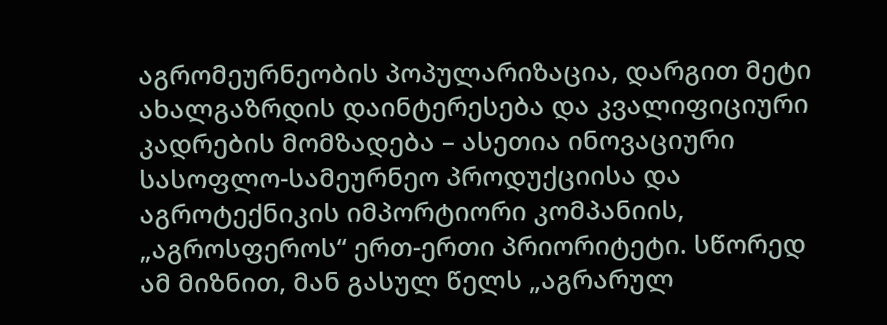აგრომეურნეობის პოპულარიზაცია, დარგით მეტი ახალგაზრდის დაინტერესება და კვალიფიციური კადრების მომზადება – ასეთია ინოვაციური სასოფლო-სამეურნეო პროდუქციისა და აგროტექნიკის იმპორტიორი კომპანიის, „აგროსფეროს“ ერთ-ერთი პრიორიტეტი. სწორედ ამ მიზნით, მან გასულ წელს „აგრარულ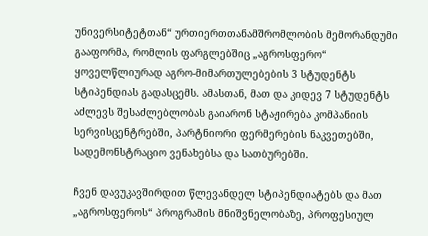უნივერსიტეტთან“ ურთიერთთანამშრომლობის მემორანდუმი გააფორმა, რომლის ფარგლებშიც „აგროსფერო“ ყოველწლიურად აგრო-მიმართულებების 3 სტუდენტს სტიპენდიას გადასცემს. ამასთან, მათ და კიდევ 7 სტუდენტს აძლევს შესაძლებლობას გაიარონ სტაჟირება კომპანიის სერვისცენტრებში, პარტნიორი ფერმერების ნაკვეთებში, სადემონსტრაციო ვენახებსა და სათბურებში.

ჩვენ დავუკავშირდით წლევანდელ სტიპენდიატებს და მათ „აგროსფეროს“ პროგრამის მნიშვნელობაზე, პროფესიულ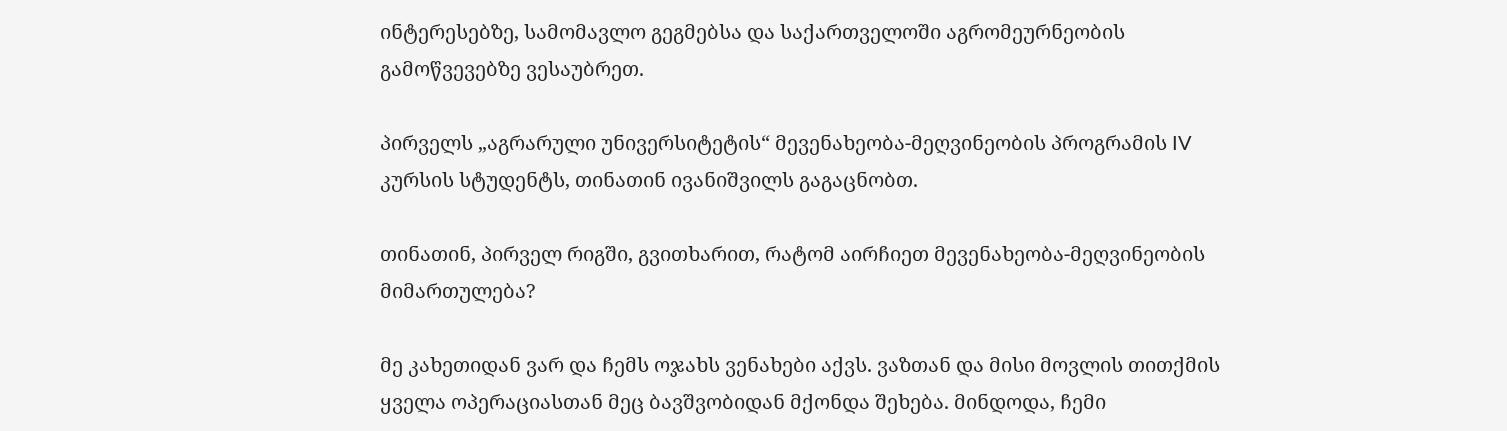ინტერესებზე, სამომავლო გეგმებსა და საქართველოში აგრომეურნეობის გამოწვევებზე ვესაუბრეთ.

პირველს „აგრარული უნივერსიტეტის“ მევენახეობა-მეღვინეობის პროგრამის IV კურსის სტუდენტს, თინათინ ივანიშვილს გაგაცნობთ.

თინათინ, პირველ რიგში, გვითხარით, რატომ აირჩიეთ მევენახეობა-მეღვინეობის მიმართულება?

მე კახეთიდან ვარ და ჩემს ოჯახს ვენახები აქვს. ვაზთან და მისი მოვლის თითქმის ყველა ოპერაციასთან მეც ბავშვობიდან მქონდა შეხება. მინდოდა, ჩემი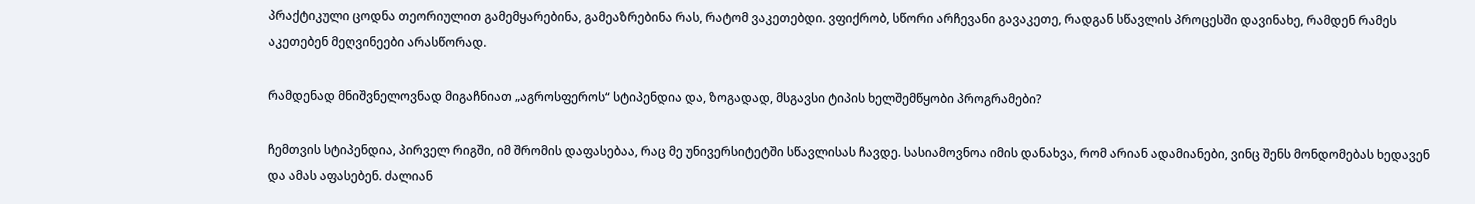პრაქტიკული ცოდნა თეორიულით გამემყარებინა, გამეაზრებინა რას, რატომ ვაკეთებდი. ვფიქრობ, სწორი არჩევანი გავაკეთე, რადგან სწავლის პროცესში დავინახე, რამდენ რამეს აკეთებენ მეღვინეები არასწორად.

რამდენად მნიშვნელოვნად მიგაჩნიათ „აგროსფეროს“ სტიპენდია და, ზოგადად, მსგავსი ტიპის ხელშემწყობი პროგრამები?

ჩემთვის სტიპენდია, პირველ რიგში, იმ შრომის დაფასებაა, რაც მე უნივერსიტეტში სწავლისას ჩავდე. სასიამოვნოა იმის დანახვა, რომ არიან ადამიანები, ვინც შენს მონდომებას ხედავენ და ამას აფასებენ. ძალიან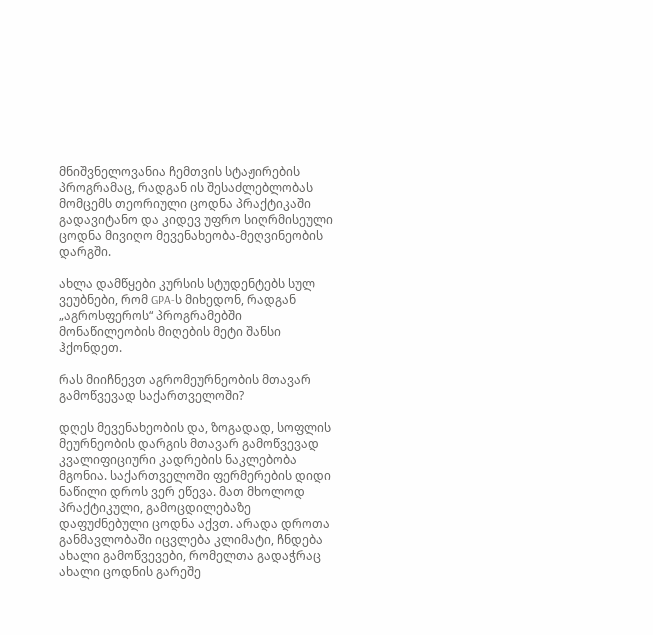მნიშვნელოვანია ჩემთვის სტაჟირების პროგრამაც, რადგან ის შესაძლებლობას მომცემს თეორიული ცოდნა პრაქტიკაში გადავიტანო და კიდევ უფრო სიღრმისეული ცოდნა მივიღო მევენახეობა-მეღვინეობის დარგში.

ახლა დამწყები კურსის სტუდენტებს სულ ვეუბნები, რომ GPA-ს მიხედონ, რადგან „აგროსფეროს“ პროგრამებში მონაწილეობის მიღების მეტი შანსი ჰქონდეთ.

რას მიიჩნევთ აგრომეურნეობის მთავარ გამოწვევად საქართველოში?

დღეს მევენახეობის და, ზოგადად, სოფლის მეურნეობის დარგის მთავარ გამოწვევად კვალიფიციური კადრების ნაკლებობა მგონია. საქართველოში ფერმერების დიდი ნაწილი დროს ვერ ეწევა. მათ მხოლოდ პრაქტიკული, გამოცდილებაზე დაფუძნებული ცოდნა აქვთ. არადა დროთა განმავლობაში იცვლება კლიმატი, ჩნდება ახალი გამოწვევები, რომელთა გადაჭრაც ახალი ცოდნის გარეშე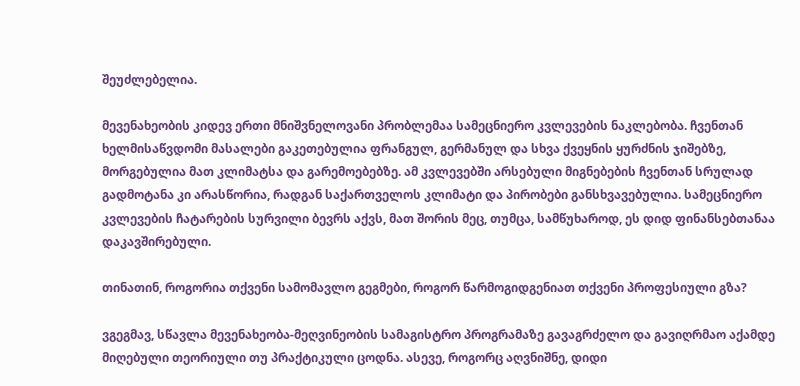შეუძლებელია.

მევენახეობის კიდევ ერთი მნიშვნელოვანი პრობლემაა სამეცნიერო კვლევების ნაკლებობა. ჩვენთან ხელმისაწვდომი მასალები გაკეთებულია ფრანგულ, გერმანულ და სხვა ქვეყნის ყურძნის ჯიშებზე, მორგებულია მათ კლიმატსა და გარემოებებზე. ამ კვლევებში არსებული მიგნებების ჩვენთან სრულად გადმოტანა კი არასწორია, რადგან საქართველოს კლიმატი და პირობები განსხვავებულია. სამეცნიერო კვლევების ჩატარების სურვილი ბევრს აქვს, მათ შორის მეც, თუმცა, სამწუხაროდ, ეს დიდ ფინანსებთანაა დაკავშირებული.

თინათინ, როგორია თქვენი სამომავლო გეგმები, როგორ წარმოგიდგენიათ თქვენი პროფესიული გზა?

ვგეგმავ, სწავლა მევენახეობა-მეღვინეობის სამაგისტრო პროგრამაზე გავაგრძელო და გავიღრმაო აქამდე მიღებული თეორიული თუ პრაქტიკული ცოდნა. ასევე, როგორც აღვნიშნე, დიდი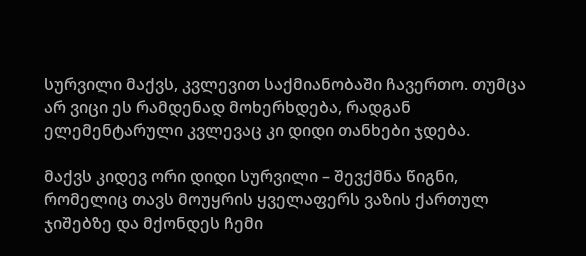სურვილი მაქვს, კვლევით საქმიანობაში ჩავერთო. თუმცა არ ვიცი ეს რამდენად მოხერხდება, რადგან ელემენტარული კვლევაც კი დიდი თანხები ჯდება.

მაქვს კიდევ ორი დიდი სურვილი – შევქმნა წიგნი, რომელიც თავს მოუყრის ყველაფერს ვაზის ქართულ ჯიშებზე და მქონდეს ჩემი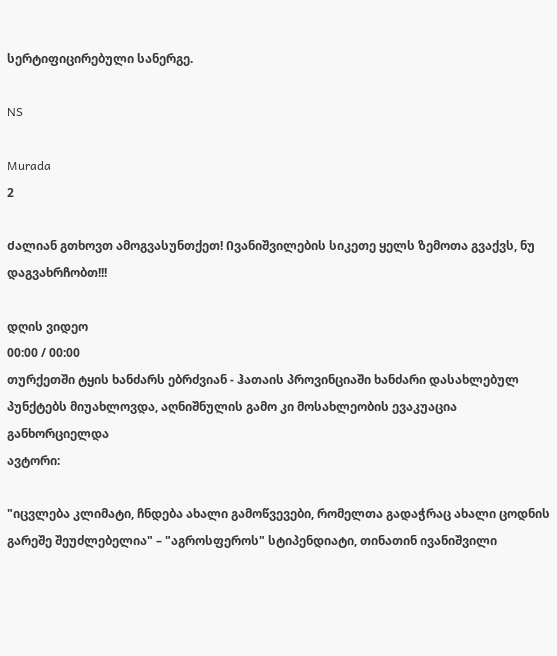სერტიფიცირებული სანერგე.

NS

Murada
2

Ძალიან გთხოვთ ამოგვასუნთქეთ! Ივანიშვილების სიკეთე ყელს ზემოთა გვაქვს, ნუ დაგვახრჩობთ!!!

დღის ვიდეო
00:00 / 00:00
თურქეთში ტყის ხანძარს ებრძვიან - ჰათაის პროვინციაში ხანძარი დასახლებულ პუნქტებს მიუახლოვდა, აღნიშნულის გამო კი მოსახლეობის ევაკუაცია განხორციელდა
ავტორი:

"იცვლება კლიმატი, ჩნდება ახალი გამოწვევები, რომელთა გადაჭრაც ახალი ცოდნის გარეშე შეუძლებელია" – "აგროსფეროს" სტიპენდიატი, თინათინ ივანიშვილი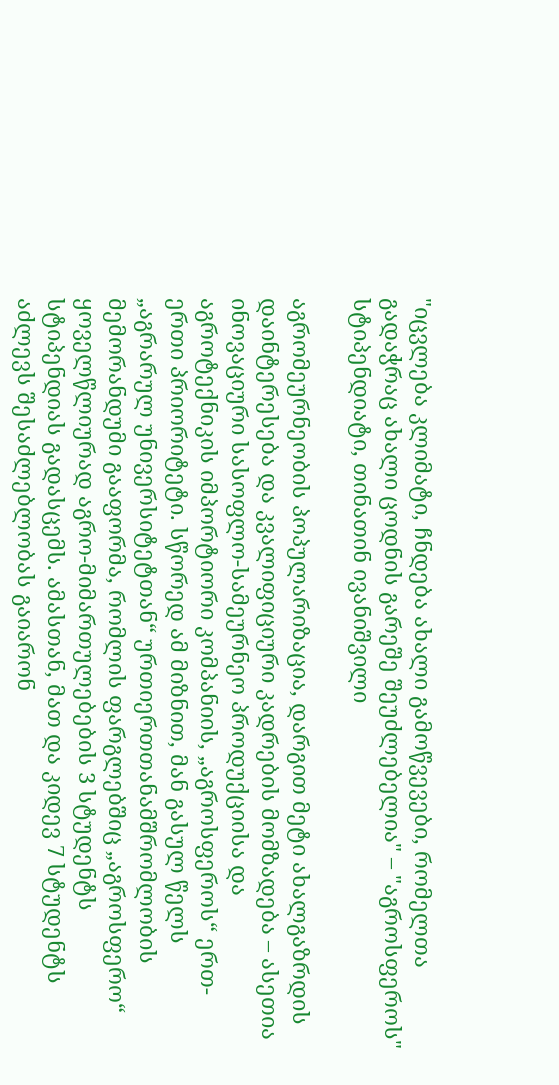"იცვლება კლიმატი, ჩნდება ახალი გამოწვევები, რომელთა გადაჭრაც ახალი ცოდნის გარეშე შეუძლებელია" – "აგროსფეროს" სტიპენდიატი, თინათინ ივანიშვილი

აგრომეურნეობის პოპულარიზაცია, დარგით მეტი ახალგაზრდის დაინტერესება და კვალიფიციური კადრების მომზადება – ასეთია ინოვაციური სასოფლო-სამეურნეო პროდუქციისა და აგროტექნიკის იმპორტიორი კომპანიის, „აგროსფეროს“ ერთ-ერთი პრიორიტეტი. სწორედ ამ მიზნით, მან გასულ წელს „აგრარულ უნივერსიტეტთან“ ურთიერთთანამშრომლობის მემორანდუმი გააფორმა, რომლის ფარგლებშიც „აგროსფერო“ ყოველწლიურად აგრო-მიმართულებების 3 სტუდენტს სტიპენდიას გადასცემს. ამასთან, მათ და კიდევ 7 სტუდენტს აძლევს შესაძლებლობას გაიარონ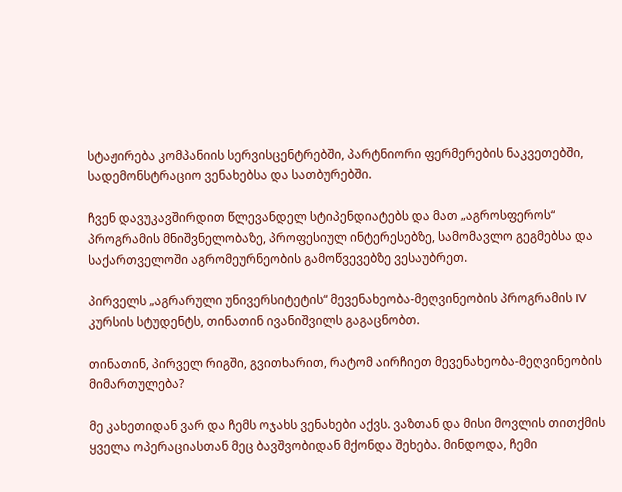სტაჟირება კომპანიის სერვისცენტრებში, პარტნიორი ფერმერების ნაკვეთებში, სადემონსტრაციო ვენახებსა და სათბურებში.

ჩვენ დავუკავშირდით წლევანდელ სტიპენდიატებს და მათ „აგროსფეროს“ პროგრამის მნიშვნელობაზე, პროფესიულ ინტერესებზე, სამომავლო გეგმებსა და საქართველოში აგრომეურნეობის გამოწვევებზე ვესაუბრეთ.

პირველს „აგრარული უნივერსიტეტის“ მევენახეობა-მეღვინეობის პროგრამის IV კურსის სტუდენტს, თინათინ ივანიშვილს გაგაცნობთ.

თინათინ, პირველ რიგში, გვითხარით, რატომ აირჩიეთ მევენახეობა-მეღვინეობის მიმართულება?

მე კახეთიდან ვარ და ჩემს ოჯახს ვენახები აქვს. ვაზთან და მისი მოვლის თითქმის ყველა ოპერაციასთან მეც ბავშვობიდან მქონდა შეხება. მინდოდა, ჩემი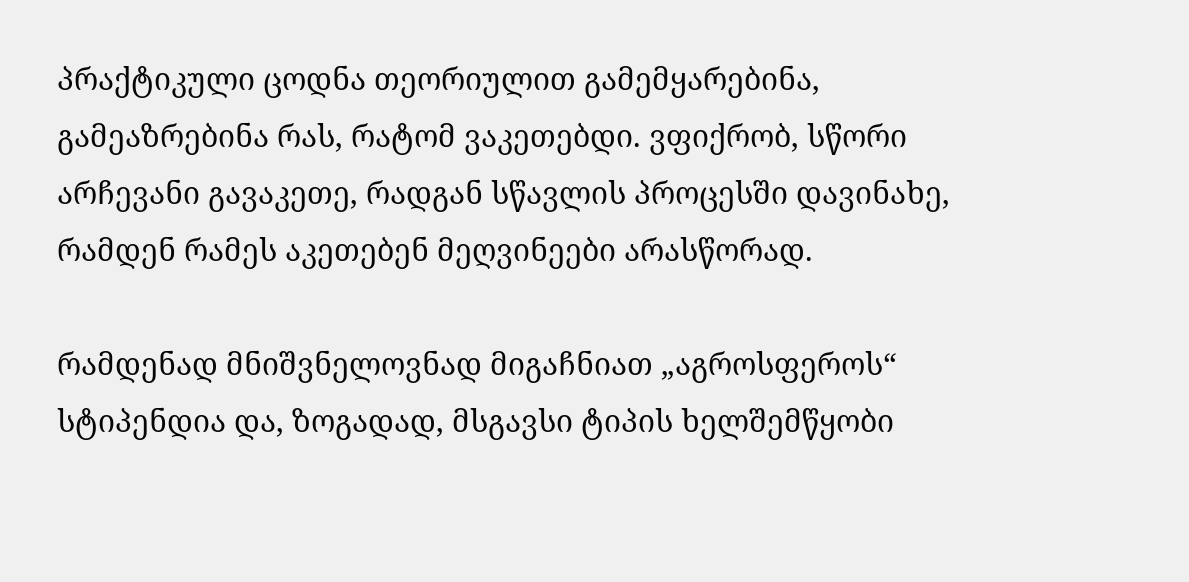პრაქტიკული ცოდნა თეორიულით გამემყარებინა, გამეაზრებინა რას, რატომ ვაკეთებდი. ვფიქრობ, სწორი არჩევანი გავაკეთე, რადგან სწავლის პროცესში დავინახე, რამდენ რამეს აკეთებენ მეღვინეები არასწორად.

რამდენად მნიშვნელოვნად მიგაჩნიათ „აგროსფეროს“ სტიპენდია და, ზოგადად, მსგავსი ტიპის ხელშემწყობი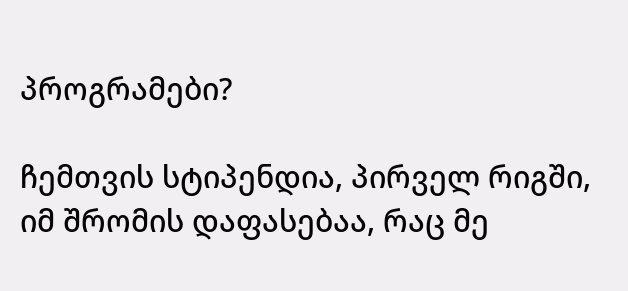პროგრამები?

ჩემთვის სტიპენდია, პირველ რიგში, იმ შრომის დაფასებაა, რაც მე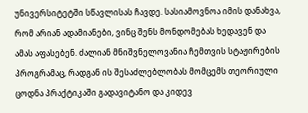უნივერსიტეტში სწავლისას ჩავდე. სასიამოვნოა იმის დანახვა, რომ არიან ადამიანები, ვინც შენს მონდომებას ხედავენ და ამას აფასებენ. ძალიან მნიშვნელოვანია ჩემთვის სტაჟირების პროგრამაც, რადგან ის შესაძლებლობას მომცემს თეორიული ცოდნა პრაქტიკაში გადავიტანო და კიდევ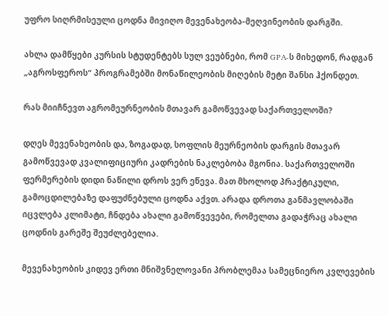უფრო სიღრმისეული ცოდნა მივიღო მევენახეობა-მეღვინეობის დარგში.

ახლა დამწყები კურსის სტუდენტებს სულ ვეუბნები, რომ GPA-ს მიხედონ, რადგან „აგროსფეროს“ პროგრამებში მონაწილეობის მიღების მეტი შანსი ჰქონდეთ.

რას მიიჩნევთ აგრომეურნეობის მთავარ გამოწვევად საქართველოში?

დღეს მევენახეობის და, ზოგადად, სოფლის მეურნეობის დარგის მთავარ გამოწვევად კვალიფიციური კადრების ნაკლებობა მგონია. საქართველოში ფერმერების დიდი ნაწილი დროს ვერ ეწევა. მათ მხოლოდ პრაქტიკული, გამოცდილებაზე დაფუძნებული ცოდნა აქვთ. არადა დროთა განმავლობაში იცვლება კლიმატი, ჩნდება ახალი გამოწვევები, რომელთა გადაჭრაც ახალი ცოდნის გარეშე შეუძლებელია.

მევენახეობის კიდევ ერთი მნიშვნელოვანი პრობლემაა სამეცნიერო კვლევების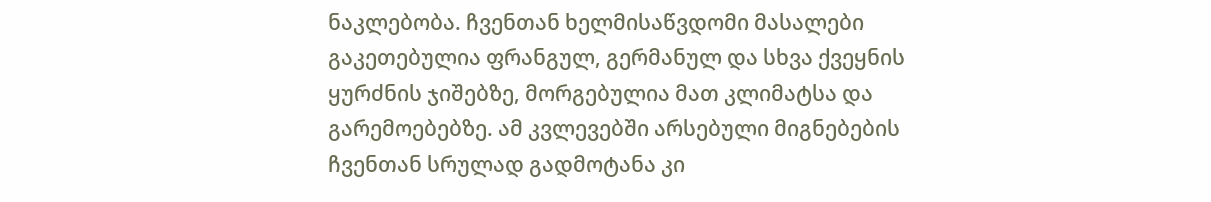ნაკლებობა. ჩვენთან ხელმისაწვდომი მასალები გაკეთებულია ფრანგულ, გერმანულ და სხვა ქვეყნის ყურძნის ჯიშებზე, მორგებულია მათ კლიმატსა და გარემოებებზე. ამ კვლევებში არსებული მიგნებების ჩვენთან სრულად გადმოტანა კი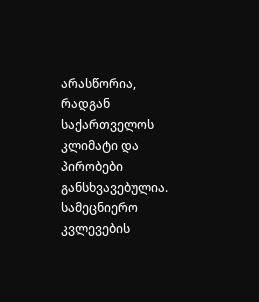არასწორია, რადგან საქართველოს კლიმატი და პირობები განსხვავებულია. სამეცნიერო კვლევების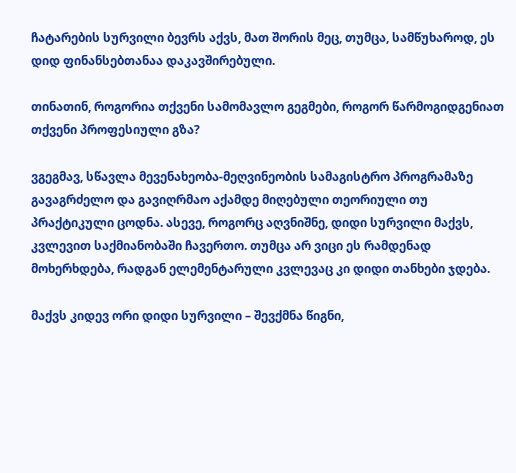ჩატარების სურვილი ბევრს აქვს, მათ შორის მეც, თუმცა, სამწუხაროდ, ეს დიდ ფინანსებთანაა დაკავშირებული.

თინათინ, როგორია თქვენი სამომავლო გეგმები, როგორ წარმოგიდგენიათ თქვენი პროფესიული გზა?

ვგეგმავ, სწავლა მევენახეობა-მეღვინეობის სამაგისტრო პროგრამაზე გავაგრძელო და გავიღრმაო აქამდე მიღებული თეორიული თუ პრაქტიკული ცოდნა. ასევე, როგორც აღვნიშნე, დიდი სურვილი მაქვს, კვლევით საქმიანობაში ჩავერთო. თუმცა არ ვიცი ეს რამდენად მოხერხდება, რადგან ელემენტარული კვლევაც კი დიდი თანხები ჯდება.

მაქვს კიდევ ორი დიდი სურვილი – შევქმნა წიგნი,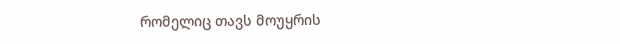რომელიც თავს მოუყრის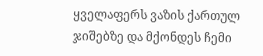ყველაფერს ვაზის ქართულ ჯიშებზე და მქონდეს ჩემი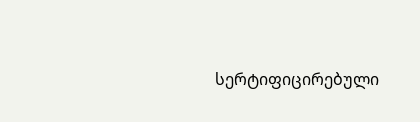სერტიფიცირებული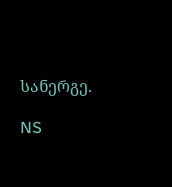სანერგე.

NS